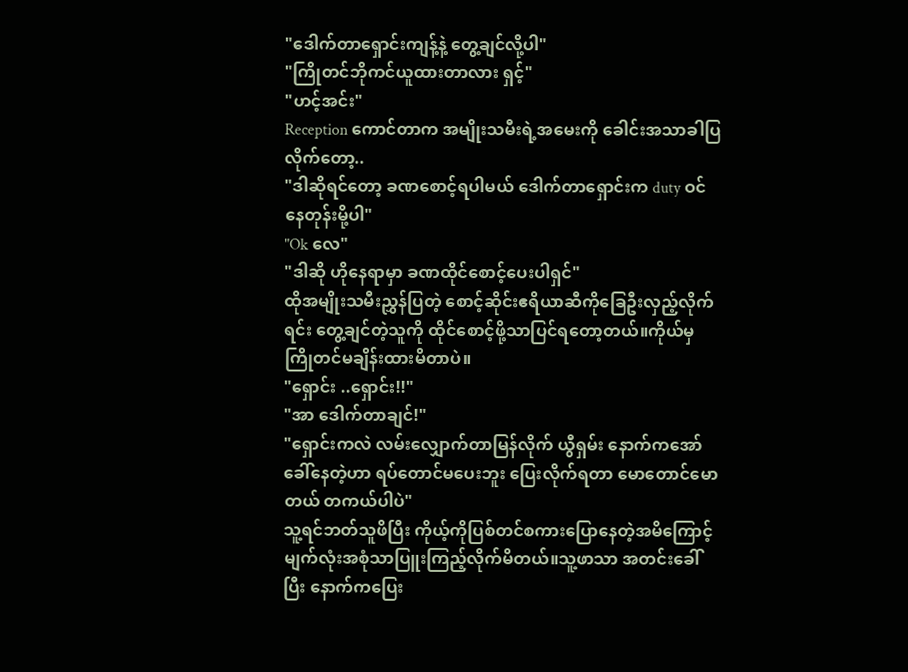"ဒေါက်တာရှောင်းကျန့်နဲ့ တွေ့ချင်လို့ပါ"
"ကြိုတင်ဘိုကင်ယူထားတာလား ရှင့်"
"ဟင့်အင်း"
Reception ကောင်တာက အမျိုးသမီးရဲ့အမေးကို ခေါင်းအသာခါပြလိုက်တော့..
"ဒါဆိုရင်တော့ ခဏစောင့်ရပါမယ် ဒေါက်တာရှောင်းက duty ဝင်နေတုန်းမို့ပါ"
"Ok လေ"
"ဒါဆို ဟိုနေရာမှာ ခဏထိုင်စောင့်ပေးပါရှင်"
ထိုအမျိုးသမီးညွှန်ပြတဲ့ စောင့်ဆိုင်းဧရိယာဆီကိုခြေဦးလှည့်လိုက်ရင်း တွေ့ချင်တဲ့သူကို ထိုင်စောင့်ဖို့သာပြင်ရတော့တယ်။ကိုယ်မှ ကြိုတင်မချိန်းထားမိတာပဲ။
"ရှောင်း ..ရှောင်း!!"
"အာ ဒေါက်တာချင်!"
"ရှောင်းကလဲ လမ်းလျှောက်တာမြန်လိုက် ယွီရှမ်း နောက်ကအော်ခေါ်နေတဲ့ဟာ ရပ်တောင်မပေးဘူး ပြေးလိုက်ရတာ မောတောင်မောတယ် တကယ်ပါပဲ"
သူ့ရင်ဘတ်သူဖိပြီး ကိုယ့်ကိုပြစ်တင်စကားပြောနေတဲ့အမိကြောင့် မျက်လုံးအစုံသာပြူးကြည့်လိုက်မိတယ်။သူ့ဖာသာ အတင်းခေါ်ပြီး နောက်ကပြေး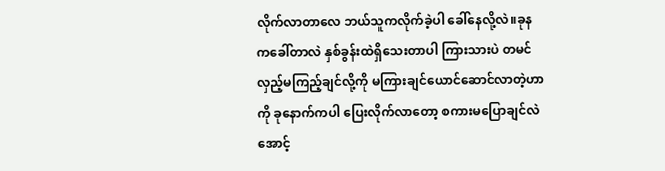လိုက်လာတာလေ ဘယ်သူကလိုက်ခဲ့ပါ ခေါ်နေလို့လဲ။ခုနကခေါ်တာလဲ နှစ်ခွန်းထဲရှိသေးတာပါ ကြားသားပဲ တမင်လှည့်မကြည့်ချင်လို့ကို မကြားချင်ယောင်ဆောင်လာတဲ့ဟာကို ခုနောက်ကပါ ပြေးလိုက်လာတော့ စကားမပြောချင်လဲ အောင့်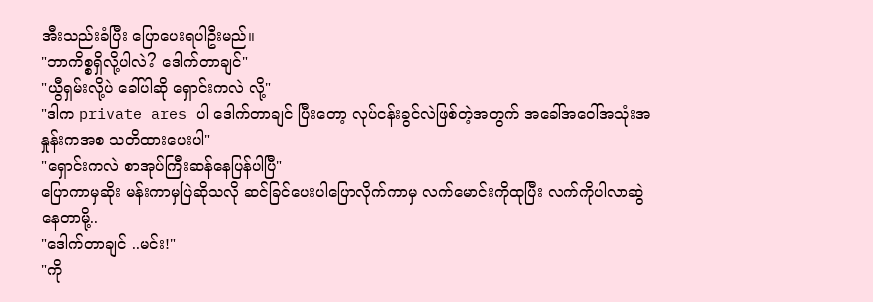အီးသည်းခံပြီး ပြောပေးရပါဦးမည်။
"ဘာကိစ္စရှိလို့ပါလဲ? ဒေါက်တာချင်"
"ယွီရှမ်းလို့ပဲ ခေါ်ပါဆို ရှောင်းကလဲ လို့"
"ဒါက private ares ပါ ဒေါက်တာချင် ပြီးတော့ လုပ်ငန်းခွင်လဲဖြစ်တဲ့အတွက် အခေါ်အဝေါ်အသုံးအနှုန်းကအစ သတိထားပေးပါ"
"ရှောင်းကလဲ စာအုပ်ကြီးဆန်နေပြန်ပါပြီ"
ပြောကာမှဆိုး မန်းကာမှပြဲဆိုသလို ဆင်ခြင်ပေးပါပြောလိုက်ကာမှ လက်မောင်းကိုထုပြီး လက်ကိုပါလာဆွဲနေတာမို့..
"ဒေါက်တာချင် ..မင်း!"
"ကို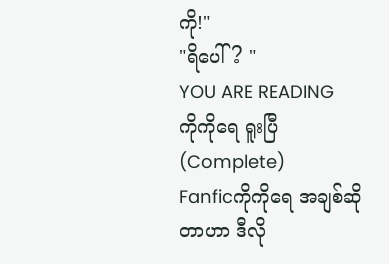ကို!"
"ရိပေါ်? "
YOU ARE READING
ကိုကိုရေ ရူးပြီ (Complete)
Fanficကိုကိုရေ အချစ်ဆိုတာဟာ ဒီလို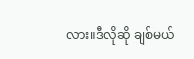လား။ဒီလိုဆို ချစ်မယ်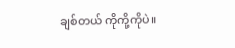ချစ်တယ် ကိုကို့ကိုပဲ။